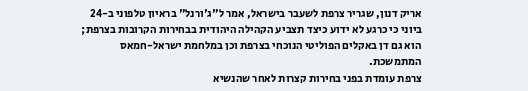אריק דנון, שגריר צרפת לשעבר בישראל, אמר ל"ג'ורנל" בראיון טלפוני ב-24 ביוני כי כרגע לא ידוע כיצד תצביע הקהילה היהודית בבחירות הקרובות בצרפת; הוא גם דן באקלים הפוליטי הנוכחי בצרפת וכן במלחמת ישראל-חמאס המתמשכת.
צרפת עומדת בפני בחירות קצרות לאחר שהנשיא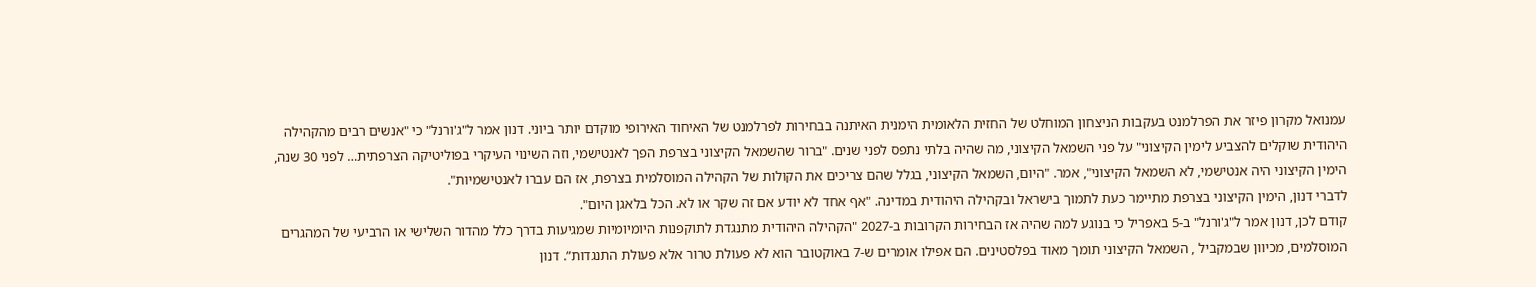עמנואל מקרון פיזר את הפרלמנט בעקבות הניצחון המוחלט של החזית הלאומית הימנית האיתנה בבחירות לפרלמנט של האיחוד האירופי מוקדם יותר ביוני. דנון אמר ל"ג'ורנל" כי "אנשים רבים מהקהילה היהודית שוקלים להצביע לימין הקיצוני" על פני השמאל הקיצוני, מה שהיה בלתי נתפס לפני שנים. "ברור שהשמאל הקיצוני בצרפת הפך לאנטישמי, וזה השינוי העיקרי בפוליטיקה הצרפתית… לפני 30 שנה, הימין הקיצוני היה אנטישמי, לא השמאל הקיצוני", אמר. "היום, השמאל הקיצוני, בגלל שהם צריכים את הקולות של הקהילה המוסלמית בצרפת, אז הם עברו לאנטישמיות".
לדברי דנון, הימין הקיצוני בצרפת מתיימר כעת לתמוך בישראל ובקהילה היהודית במדינה. "אף אחד לא יודע אם זה שקר או לא. הכל בלאגן היום".
קודם לכן, דנון אמר ל"ג'ורנל" ב-5 באפריל כי בנוגע למה שהיה אז הבחירות הקרובות ב-2027 "הקהילה היהודית מתנגדת לתוקפנות היומיומיות שמגיעות בדרך כלל מהדור השלישי או הרביעי של המהגרים המוסלמים, מכיוון שבמקביל , השמאל הקיצוני תומך מאוד בפלסטינים. הם אפילו אומרים ש-7 באוקטובר הוא לא פעולת טרור אלא פעולת התנגדות”. דנון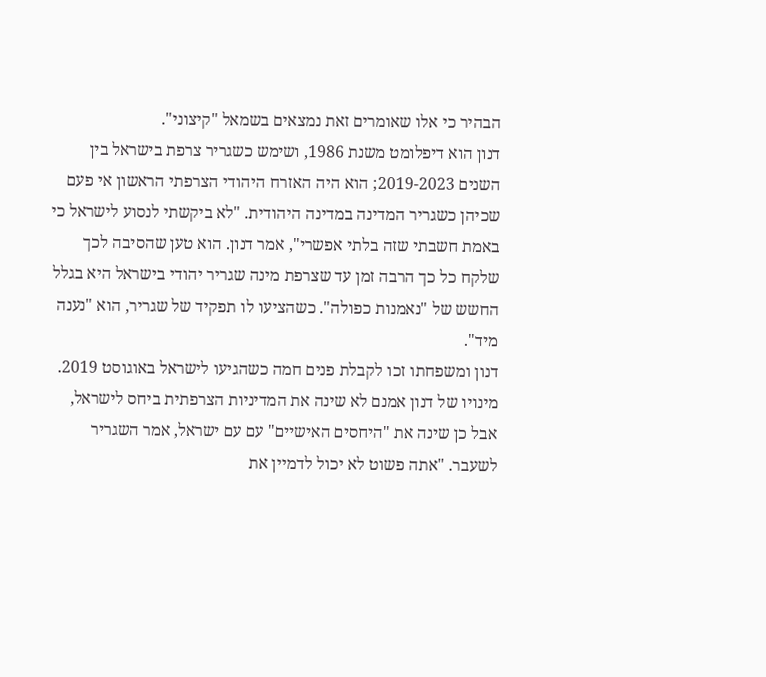הבהיר כי אלו שאומרים זאת נמצאים בשמאל "קיצוני".
דנון הוא דיפלומט משנת 1986, ושימש כשגריר צרפת בישראל בין השנים 2019-2023; הוא היה האזרח היהודי הצרפתי הראשון אי פעם שכיהן כשגריר המדינה במדינה היהודית. "לא ביקשתי לנסוע לישראל כי באמת חשבתי שזה בלתי אפשרי", אמר דנון. הוא טען שהסיבה לכך שלקח כל כך הרבה זמן עד שצרפת מינה שגריר יהודי בישראל היא בגלל החשש של "נאמנות כפולה". כשהציעו לו תפקיד של שגריר, הוא "נענה מיד".
דנון ומשפחתו זכו לקבלת פנים חמה כשהגיעו לישראל באוגוסט 2019. מינויו של דנון אמנם לא שינה את המדיניות הצרפתית ביחס לישראל, אבל כן שינה את "היחסים האישיים" עם עם ישראל, אמר השגריר לשעבר. "אתה פשוט לא יכול לדמיין את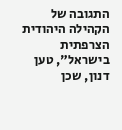התגובה של הקהילה היהודית הצרפתית בישראל", טען דנון, שכן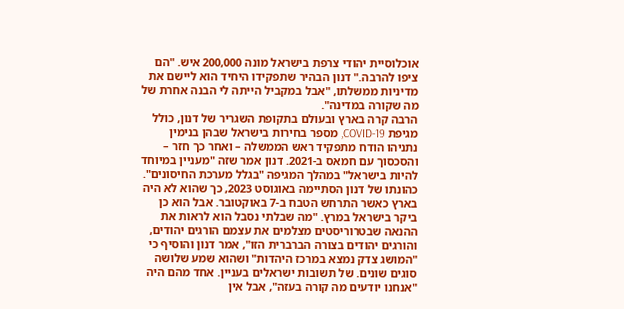אוכלוסיית יהודי צרפת בישראל מונה 200,000 איש. "הם ציפו להרבה." דנון הבהיר שתפקידו היחיד הוא ליישם את מדיניות ממשלתו, "אבל במקביל הייתה לי הבנה אחרת של מה שקורה במדינה".
הרבה קרה בארץ ובעולם בתקופת השגריר של דנון, כולל מגיפת COVID-19, מספר בחירות בישראל שבהן בנימין נתניהו הודח מתפקיד ראש הממשלה – ואחר כך חזר – והסכסוך עם חמאס ב-2021. דנון אמר שזה "מעניין במיוחד להיות בישראל" במהלך המגיפה "בגלל מערכת החיסונים".
כהונתו של דנון הסתיימה באוגוסט 2023, כך שהוא לא היה בארץ כאשר התרחש הטבח ב-7 באוקטובר. אבל הוא כן ביקר בישראל במרץ. "מה שבלתי נסבל הוא לראות את ההנאה שבטרוריסטים מצלמים את עצמם הורגים יהודים, והורגים יהודים בצורה הברברית הזו", אמר דנון והוסיף כי "המושג צדק נמצא במרכז היהדות" ושהוא שמע שלושה סוגים שונים. של תשובות ישראלים בעניין. אחד מהם היה "אנחנו יודעים מה קורה בעזה", אבל אין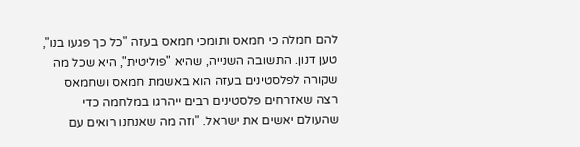להם חמלה כי חמאס ותומכי חמאס בעזה "כל כך פגעו בנו", טען דנון. התשובה השנייה, שהיא "פוליטית", היא שכל מה שקורה לפלסטינים בעזה הוא באשמת חמאס ושחמאס רצה שאזרחים פלסטינים רבים ייהרגו במלחמה כדי שהעולם יאשים את ישראל. "וזה מה שאנחנו רואים עם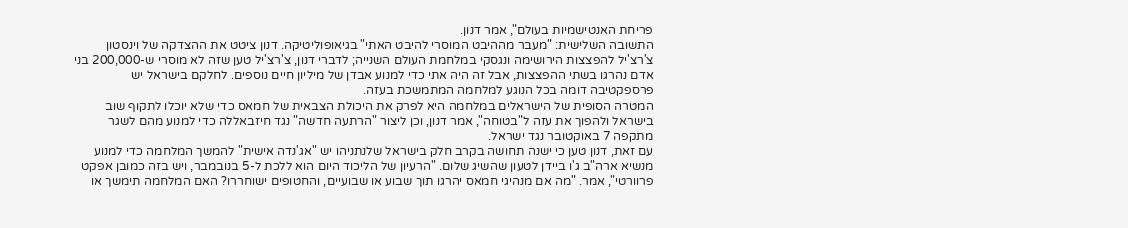פריחת האנטישמיות בעולם", אמר דנון.
התשובה השלישית: "מעבר מההיבט המוסרי להיבט האתי" בגיאופוליטיקה. דנון ציטט את ההצדקה של וינסטון צ'רצ'יל להפצצות הירושימה ונגסקי במלחמת העולם השנייה; לדברי דנון, צ'רצ'יל טען שזה לא מוסרי ש-200,000 בני אדם נהרגו בשתי ההפצצות, אבל זה היה אתי כדי למנוע אבדן של מיליון חיים נוספים. לחלקם בישראל יש פרספקטיבה דומה בכל הנוגע למלחמה המתמשכת בעזה.
המטרה הסופית של הישראלים במלחמה היא לפרק את היכולת הצבאית של חמאס כדי שלא יוכלו לתקוף שוב בישראל ולהפוך את עזה ל"בטוחה", אמר דנון, וכן ליצור "הרתעה חדשה" נגד חיזבאללה כדי למנוע מהם לשגר מתקפה 7 באוקטובר נגד ישראל.
עם זאת, דנון טען כי ישנה תחושה בקרב חלק בישראל שלנתניהו יש "אג'נדה אישית" להמשך המלחמה כדי למנוע מנשיא ארה"ב ג'ו ביידן לטעון שהשיג שלום. "הרעיון של הליכוד היום הוא ללכת ל-5 בנובמבר, ויש בזה כמובן אפקט פרוורטי", אמר. "מה אם מנהיגי חמאס יהרגו תוך שבוע או שבועיים, והחטופים ישוחררו? האם המלחמה תימשך או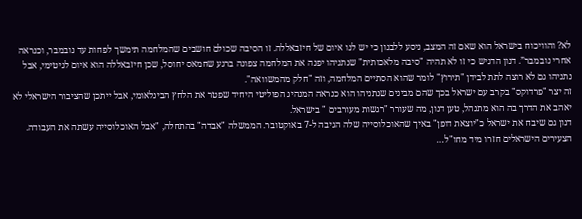לא? והוויכוח בישראל הוא שאם זה המצב, ניסע ללבנון כי יש לנו איום של חיזבאללה. זו הסיבה שכולם חושבים שהמלחמה תימשך לפחות עד נובמבר, וכנראה אחרי נובמבר”. דנון הדגיש כי זו לא תהיה "סיבה מלאכותית" שנתניהו יפנה את המלחמה צפונה ברגע שחמאס יחוסל, שכן חיזבאללה הוא איום לגיטימי, אבל נתניהו גם לא רוצה לתת לבידן "תירוץ" לומר שהוא הסתיים המלחמה, וזה "חלק מהמשוואה".
זה יצר "פרדוקס" בקרב עם ישראל בכך שהם מבינים שנתניהו הוא כנראה המנהיג הפוליטי היחיד שפטר את הלחץ הבינלאומי, אבל ייתכן שהציבור הישראלי לא יאהב את הדרך בה הוא מתנהל, טען דנון, מה שעורר "רגשות מעורבים " בישראל.
דנון גם שיבח את ישראל כ"יוצאת דופן" באיך שהאוכלוסייה שלה הגיבה ל-7 באוקטובר. הממשלה "אבדה" בהתחלה, "אבל האוכלוסייה עשתה את העבודה. הצעירים הישראלים חזרו מיד מחו"ל…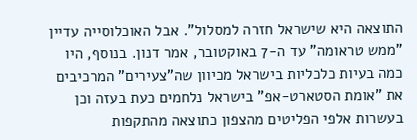התוצאה היא שישראל חזרה למסלול". אבל האוכלוסייה עדיין "ממש טראומה" עד ה-7 באוקטובר, אמר דנון. בנוסף, היו כמה בעיות כלכליות בישראל מכיוון שה"צעירים" המרכיבים את "אומת הסטארט-אפ" בישראל נלחמים כעת בעזה וכן בעשרות אלפי הפליטים מהצפון כתוצאה מהתקפות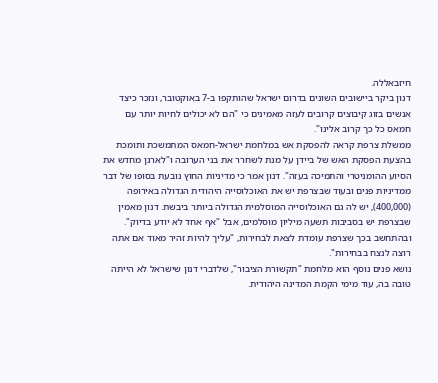חיזבאללה.
דנון ביקר ביישובים השונים בדרום ישראל שהותקפו ב-7 באוקטובר, ונזכר כיצד אנשים בזוג קיבוצים קרובים לעזה מאמינים כי "הם לא יכולים לחיות יותר עם חמאס כל כך קרוב אלינו".
ממשלת צרפת קראה להפסקת אש במלחמת ישראל-חמאס המתמשכת ותומכת בהצעת הפסקת האש של ביידן על מנת לשחרר את בני הערובה ו"לארגן מחדש את הסיוע ההומניטרי והתמיכה בעזה". דנון אמר כי מדיניות החוץ נובעת בסופו של דבר ממדיניות פנים ובעוד שבצרפת יש את האוכלוסייה היהודית הגדולה באירופה (400,000), יש לה גם האוכלוסייה המוסלמית הגדולה ביותר ביבשת. דנון מאמין שבצרפת יש בסביבות תשעה מיליון מוסלמים, אבל "אף אחד לא יודע בדיוק". ובהתחשב בכך שצרפת עומדת לצאת לבחירות, "עליך להיות זהיר מאוד אם אתה רוצה לנצח בבחירות".
נושא פנים נוסף הוא מלחמת "תקשורת הציבור", שלדברי דנון שישראל לא הייתה טובה בה, עוד מימי הקמת המדינה היהודית.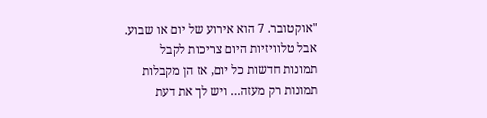"אוקטובר. 7 הוא אירוע של יום או שבוע. אבל טלוויזיות היום צריכות לקבל תמונות חדשות כל יום, אז הן מקבלות תמונות רק מעזה… ויש לך את דעת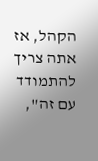הקהל, אז אתה צריך להתמודד עם זה",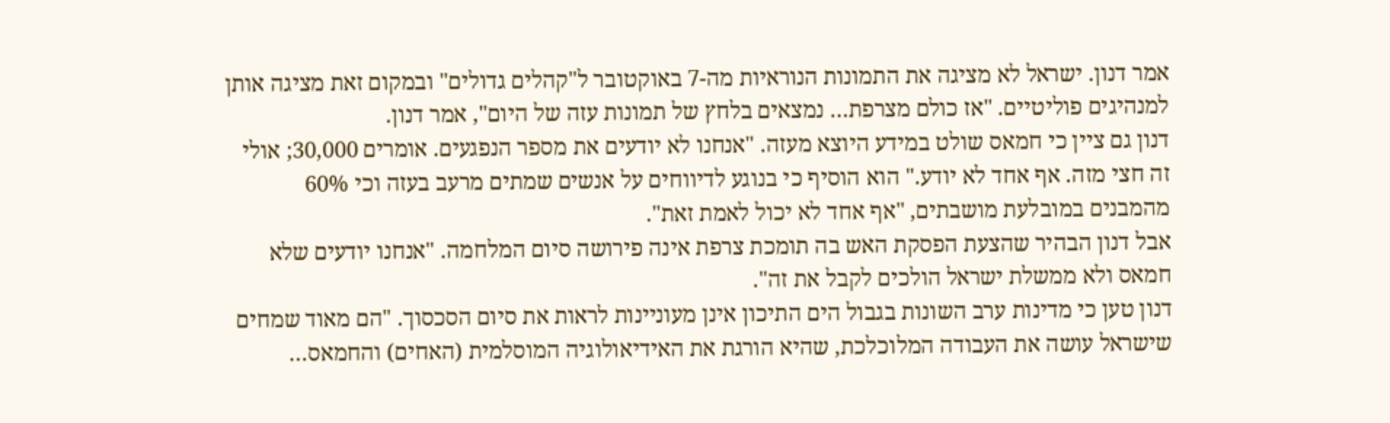אמר דנון. ישראל לא מציגה את התמונות הנוראיות מה-7 באוקטובר ל"קהלים גדולים" ובמקום זאת מציגה אותן למנהיגים פוליטיים. "אז כולם מצרפת… נמצאים בלחץ של תמונות עזה של היום", אמר דנון.
דנון גם ציין כי חמאס שולט במידע היוצא מעזה. "אנחנו לא יודעים את מספר הנפגעים. אומרים 30,000; אולי זה חצי מזה. אף אחד לא יודע." הוא הוסיף כי בנוגע לדיווחים על אנשים שמתים מרעב בעזה וכי 60% מהמבנים במובלעת מושבתים, "אף אחד לא יכול לאמת זאת".
אבל דנון הבהיר שהצעת הפסקת האש בה תומכת צרפת אינה פירושה סיום המלחמה. "אנחנו יודעים שלא חמאס ולא ממשלת ישראל הולכים לקבל את זה".
דנון טען כי מדינות ערב השונות בגבול הים התיכון אינן מעוניינות לראות את סיום הסכסוך. "הם מאוד שמחים שישראל עושה את העבודה המלוכלכת, שהיא הורגת את האידיאולוגיה המוסלמית (האחים) והחמאס…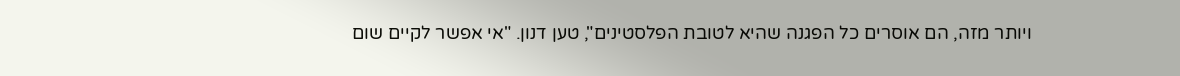ויותר מזה, הם אוסרים כל הפגנה שהיא לטובת הפלסטינים", טען דנון. "אי אפשר לקיים שום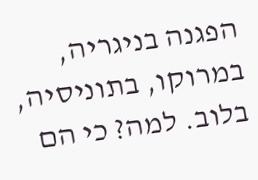הפגנה בניגריה, במרוקו, בתוניסיה, בלוב. למה? כי הם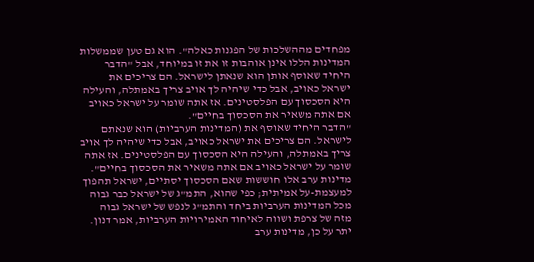מפחדים מההשלכות של הפגנות כאלה". הוא גם טען שממשלות המדינות הללו אינן אוהבות זו את זו במיוחד, אבל "הדבר היחיד שאוסף אותן הוא שנאתן לישראל. הם צריכים את ישראל כאויב, אבל כדי שיהיה לך אויב צריך באמתלה, והעילה היא הסכסוך עם הפלסטינים. אז אתה שומר על ישראל כאויב אם אתה משאיר את הסכסוך בחיים".
"הדבר היחיד שאוסף את (המדינות הערביות) הוא שנאתם לישראל. הם צריכים את ישראל כאויב, אבל כדי שיהיה לך אויב צריך באמתלה, והעילה היא הסכסוך עם הפלסטינים. אז אתה שומר על ישראל כאויב אם אתה משאיר את הסכסוך בחיים".
מדינות ערב אלו חוששות שאם הסכסוך יסתיים, ישראל תהפוך למעצמת-על אמיתית; כפי שהוא, התמ"ג של ישראל כבר גבוה מכל המדינות הערביות ביחד והתמ"ג לנפש של ישראל גבוה מזה של צרפת ושווה לאיחוד האמירויות הערביות, אמר דנון. יתר על כן, מדינות ערב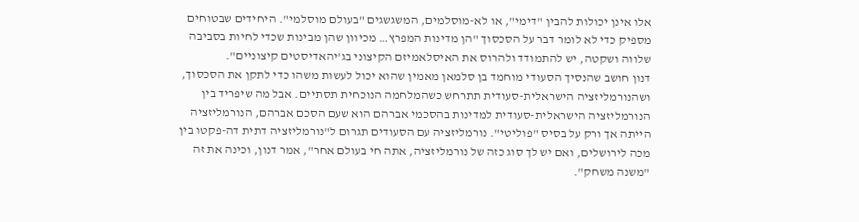אלו אינן יכולות להבין "דימי", או לא-מוסלמים, המשגשגים "בעולם מוסלמי". היחידים שבטוחים מספיק כדי לא לומר דבר על הסכסוך "הן מדינות המפרץ… מכיוון שהן מבינות שכדי לחיות בסביבה שלווה ושקטה, יש להתמודד ולהרוס את האיסלאמיזם הקיצוני בג'יהאדיסטים קיצוניים".
דנון חושב שהנסיך הסעודי מוחמד בן סלמאן מאמין שהוא יכול לעשות משהו כדי לתקן את הסכסוך, ושהנורמליזציה הישראלית-סעודית תתרחש כשהמלחמה הנוכחית תסתיים. אבל מה שיפריד בין הנורמליזציה הישראלית-סעודית למדינות בהסכמי אברהם הוא שעם הסכם אברהם, הנורמליזציה הייתה אך ורק על בסיס "פוליטי". נורמליזציה עם הסעודים תגרום ל"נורמליזציה דתית דה-פקטו בין מכה לירושלים, ואם יש לך סוג כזה של נורמליזציה, אתה חי בעולם אחר", אמר דנון, וכינה את זה "משנה משחק".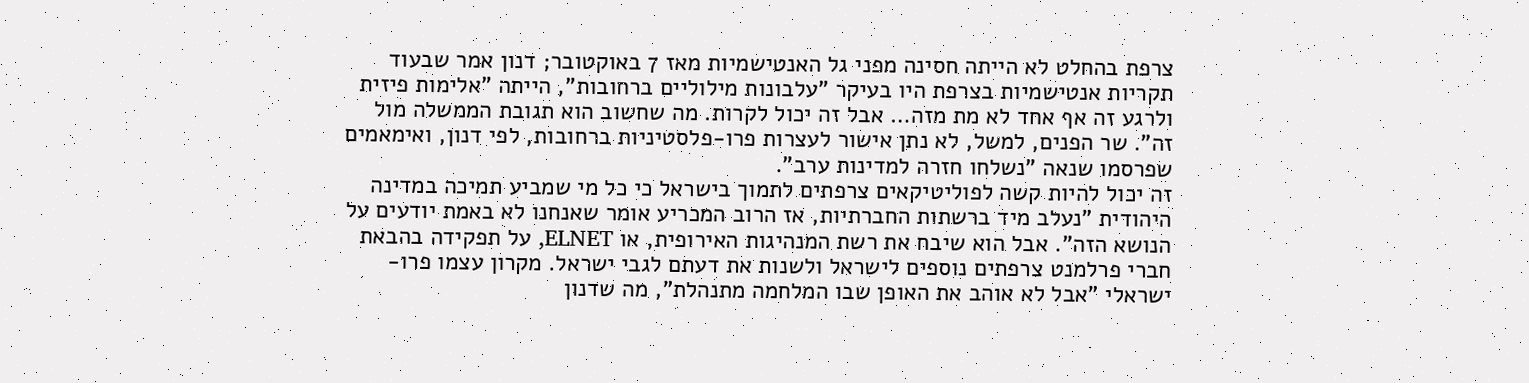צרפת בהחלט לא הייתה חסינה מפני גל האנטישמיות מאז 7 באוקטובר; דנון אמר שבעוד תקריות אנטישמיות בצרפת היו בעיקר "עלבונות מילוליים ברחובות", הייתה "אלימות פיזית ולרגע זה אף אחד לא מת מזה… אבל זה יכול לקרות. מה שחשוב הוא תגובת הממשלה מול זה". שר הפנים, למשל, לא נתן אישור לעצרות פרו-פלסטיניות ברחובות, לפי דנון, ואימאמים שפרסמו שנאה "נשלחו חזרה למדינות ערב".
זה יכול להיות קשה לפוליטיקאים צרפתים לתמוך בישראל כי כל מי שמביע תמיכה במדינה היהודית "נעלב מיד ברשתות החברתיות, אז הרוב המכריע אומר שאנחנו לא באמת יודעים על הנושא הזה". אבל הוא שיבח את רשת המנהיגות האירופית, או ELNET, על תפקידה בהבאת חברי פרלמנט צרפתים נוספים לישראל ולשנות את דעתם לגבי ישראל. מקרון עצמו פרו-ישראלי "אבל לא אוהב את האופן שבו המלחמה מתנהלת", מה שדנון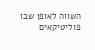השווה לאופן שבו פוליטיקאים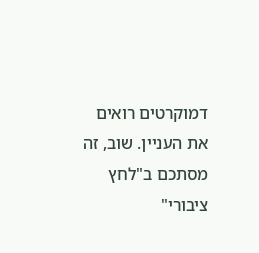דמוקרטים רואים את העניין. שוב, זה מסתכם ב"לחץ ציבורי"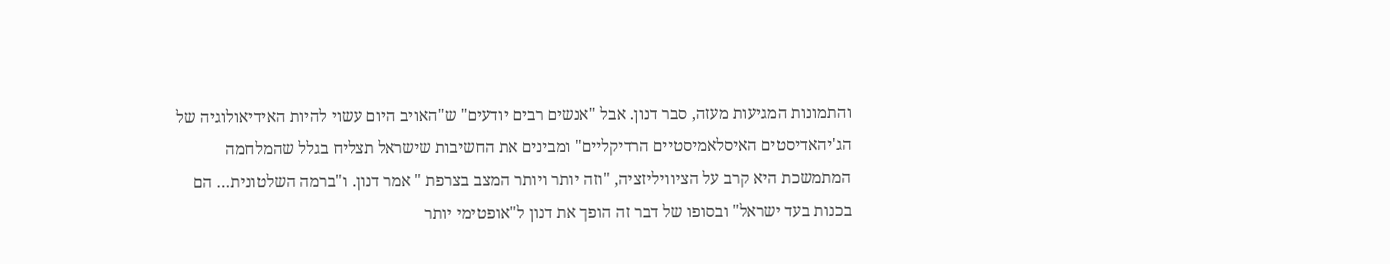והתמונות המגיעות מעזה, סבר דנון. אבל "אנשים רבים יודעים" ש"האויב היום עשוי להיות האידיאולוגיה של הג'יהאדיסטים האיסלאמיסטיים הרדיקליים" ומבינים את החשיבות שישראל תצליח בגלל שהמלחמה המתמשכת היא קרב על הציוויליזציה, "וזה יותר ויותר המצב בצרפת " אמר דנון. ו"ברמה השלטונית… הם בכנות בעד ישראל" ובסופו של דבר זה הופך את דנון ל"אופטימי יותר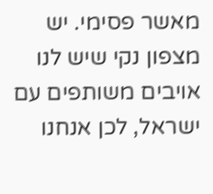מאשר פסימי. יש מצפון נקי שיש לנו אויבים משותפים עם ישראל, לכן אנחנו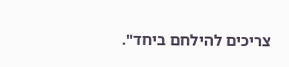צריכים להילחם ביחד".